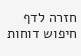חזרה לדף חיפוש דוחות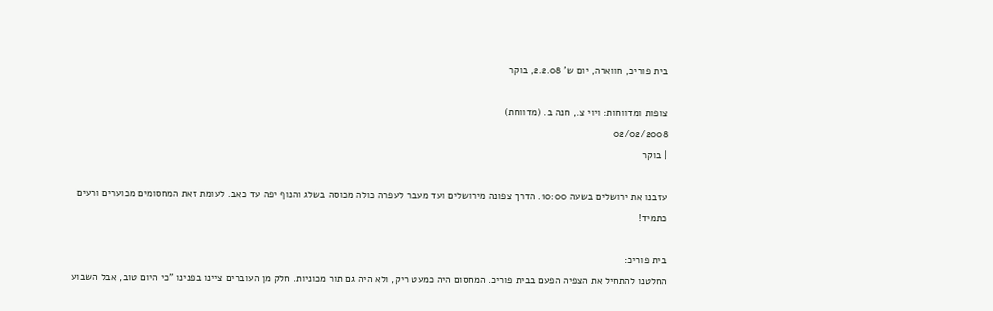בית פוריכ, חווארה, יום ש’ 2.2.08, בוקר

צופות ומדווחות: ויוי צ., חנה ב. (מדווחת)
02/02/2008
| בוקר

עזבנו את ירושלים בשעה 10:00. הדרך צפונה מירושלים ועד מעבר לעפרה כולה מכוסה בשלג והנוף יפה עד כאב. לעומת זאת המחסומים מכוערים ורעים כתמיד!

בית פוריכ:
החלטנו להתחיל את הצפיה הפעם בבית פוריכ. המחסום היה כמעט ריק, ולא היה גם תור מכוניות. חלק מן העוברים ציינו בפנינו "כי היום טוב, אבל השבוע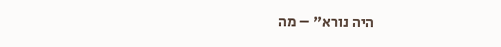היה נורא" – מה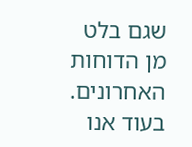שגם בלט מן הדוחות האחרונים. בעוד אנו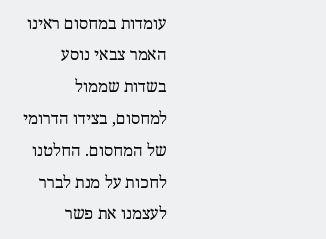עומדות במחסום ראינו האמר צבאי נוסע בשדות שממול למחסום, בצידו הדרומי של המחסום. החלטנו לחכות על מנת לברר לעצמנו את פשר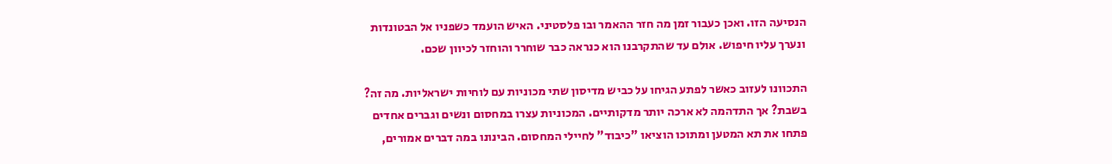הנסיעה הזו. ואכן כעבור זמן מה חזר ההאמר ובו פלסטיני. האיש הועמד כשפניו אל הבטונדות ונערך עליו חיפוש. אולם עד שהתקרבנו הוא כנראה כבר שוחרר והוחזר לכיוון שכם.

התכוונו לעזוב כאשר לפתע הגיחו על כביש מדיסון שתי מכוניות עם לוחיות ישראליות. מה זה? בשבת? אך התדהמה לא ארכה יותר מדקותיים. המכוניות עצרו במחסום ונשים וגברים אחדים פתחו את תא המטען ומתוכו הוציאו "כיבוד" לחיילי המחסום. הבינונו במה דברים אמורים,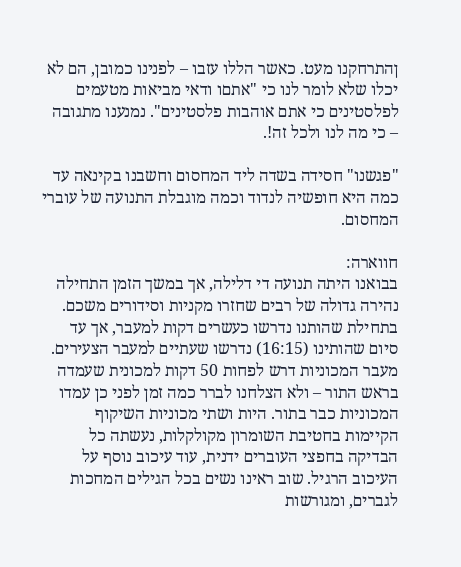ןהתרחקנו מעט. כאשר הללו עזבו – לפנינו כמובן, הם לא יכלו שלא לומר לנו כי "אתםו ודאי מביאות מטעמים לפלסטינים כי אתם אוהבות פלסטינים". נמנענו מתגובה – כי מה לנו ולכל זה!.

"פגשנו" חסידה בשדה ליד המחסום וחשבנו בקינאה עד כמה היא חופשיה לנדוד וכמה מוגבלת התנועה של עוברי המחסום.

חווארה:
בבואנו היתה תנועה די דלילה, אך במשך הזמן התחילה נהירה גדולה של רבים שחזרו מקניות וסידורים משכם. בתחילת שהותנו נדרשו כעשרים דקות למעבר, אך עד סיום שהותינו (16:15) נדרשו שעתיים למעבר הצעירים. מעבר המכוניות דרש לפחות 50 דקות למכונית שעמדה בראש התור – ולא הצלחנו לברר כמה זמן לפני כן עמדו המכוניות כבר בתור. היות ושתי מכוניות השיקוף הקיימות בחטיבת השומרון מקולקלות, נעשתה כל הבדיקה בחפצי העוברים ידנית, עוד עיכוב נוסף על העיכוב הרגיל. שוב ראינו נשים בכל הגילים המחכות לגברים, ומגורשות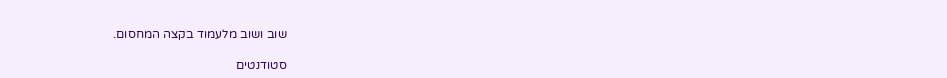שוב ושוב מלעמוד בקצה המחסום.

סטודנטים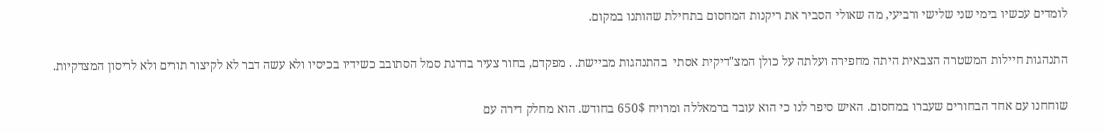לומדים עכשיו בימי שני שלישי ורביעי, מה שאולי הסביר את ריקנות המחסום בתחילת שהותנו במקום.

התנהגות חיילות המשטרה הצבאית היתה מחפירה ועלתה על כולן המצ"דיקית אסתי  בהתנהגות מביישת. . מפקדם, בחור צעיר בדרגת סמל הסתובב כשידיו בכיסיו ולא עשה דבר לא לקיצור תורים ולא לריסון המצדקיות.

שוחחנו עם אחד הבחורים שעברו במחסום. האיש סיפר לנו כי הוא עובד ברמאללה ומרויח 650$ בחודש. הוא מחלק דירה עם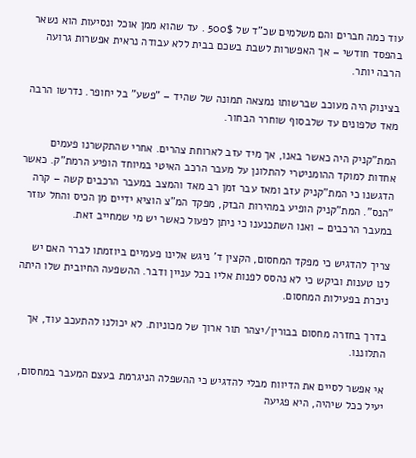עוד כמה חברים והם משלמים שכ"ד של 500$ . עד שהוא ממן אוכל ונסיעות הוא נשאר בהפסד חודשי – אך האפשרות לשבת בשכם בבית ללא עבודה נראית אפשרות גרועה הרבה יותר.

בצינוק היה מעוכב שברשותו נמצאה תמונה של שהיד – "פשע" בל יחופר. נדרשו הרבה מאד טלפונים עד שלבסוף שוחרר הבחור.

המת"קניק היה כאשר באנו, אך מיד עזב לארוחת צהרים. אחרי שהתקשרנו פעמים אחדות למוקד ההומניטרי להתלונן על מעבר הרכב האיטי במיוחד הופיע הרמת"ק. כאשר הדגשנו כי המת"קניק עזב ומאז עבר זמן רב מאד והמצב במעבר הרכבים קשה – קרה "הנס". המת"קניק הופיע במהירות הבזק, מפקד המ"צ הוציא ידיים מן הכיס והחל עוזר במעבר הרכבים – ואנו השתכנענו כי ניתן לפעול כאשר יש מי שמחייב זאת.

צריך להדגיש כי מפקד המחסום, הקצין ד' ניגש אלינו פעמיים ביוזמתו לברר האם יש לנו טענות וביקש כי לא נהסס לפנות אליו בכל עניין ודבר. ההשפעה החיובית שלו היתה ניכרת בפעילות המחסום.

בדרך בחזרה מחסום בבורין/יצהר תור ארוך של מכוניות. לא יכולנו להתעכב עוד, אך התלוננו.

אי אפשר לסיים את הדיווח מבלי להדגיש כי ההשפלה הניגרמת בעצם המעבר במחסום, יעיל ככל שיהיה, היא פגיעה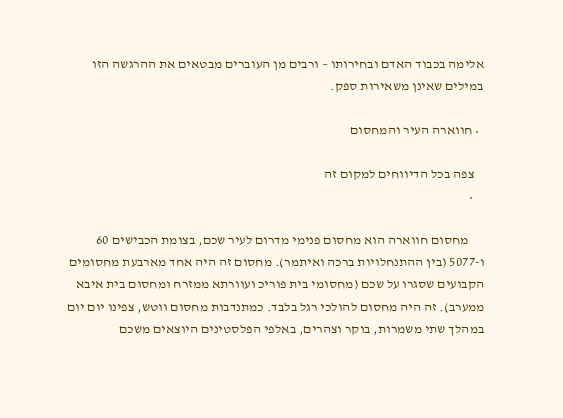אלימה בכבוד האדם ובחירותו – ורבים מן העוברים מבטאים את ההרגשה הזו במילים שאינן משאירות ספק.

  • חווארה העיר והמחסום

    צפה בכל הדיווחים למקום זה
    •

      מחסום חווארה הוא מחסום פנימי מדרום לעיר שכם, בצומת הכבישים 60 ו-5077 (בין ההתנחלויות ברכה ואיתמר). מחסום זה היה אחד מארבעת מחסומים הקבועים שסגרו על שכם (מחסומי בית פוריכ ועוורתא ממזרח ומחסום בית איבא ממערב). זה היה מחסום להולכי רגל בלבד. כמתנדבות מחסום ווטש, צפינו יום יום במהלך שתי משמרות, בוקר וצהרים, באלפי הפלסטינים היוצאים משכם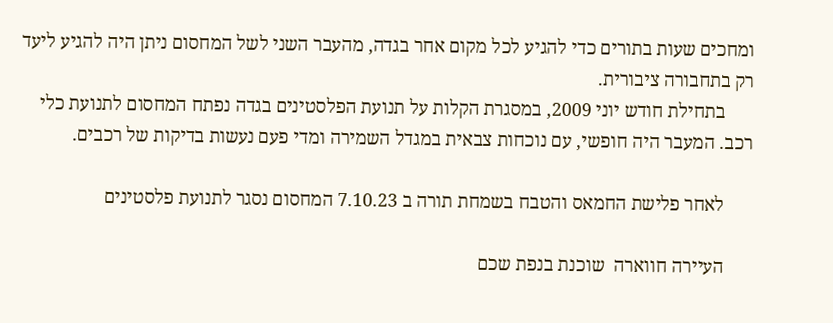ומחכים שעות בתורים כדי להגיע לכל מקום אחר בגדה, מהעבר השני לשל המחסום ניתן היה להגיע ליעד רק בתחבורה ציבורית.
      בתחילת חודש יוני 2009, במסגרת הקלות על תנועת הפלסטינים בגדה נפתח המחסום לתנועת כלי רכב. המעבר היה חופשי, עם נוכחות צבאית במגדל השמירה ומדי פעם נעשות בדיקות של רכבים.

      לאחר פלישת החמאס והטבח בשמחת תורה ב 7.10.23 המחסום נסגר לתנועת פלסטינים

      העיירה חווארה  שוכנת בנפת שכם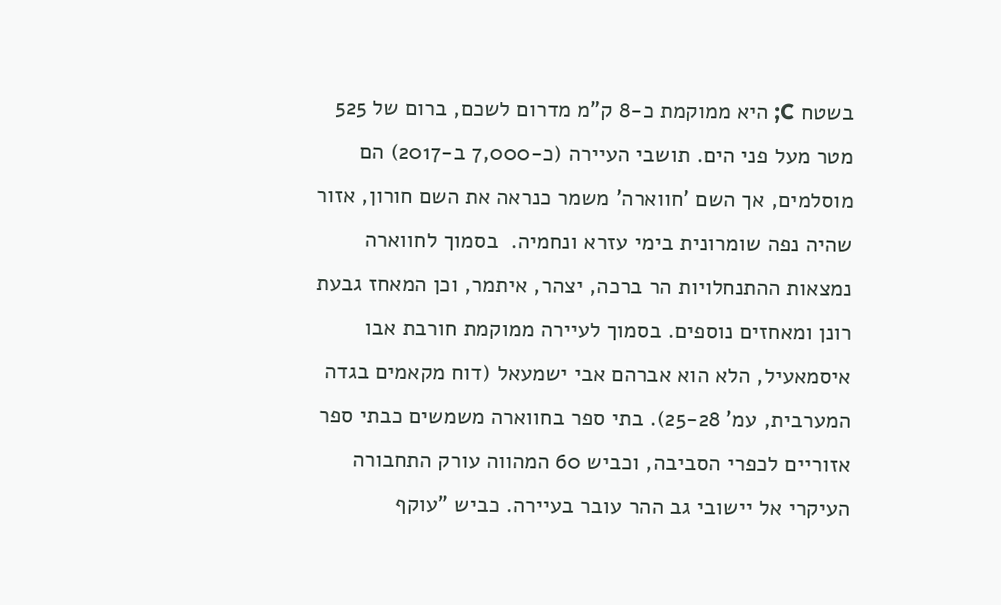בשטח C; היא ממוקמת כ-8 ק"מ מדרום לשכם, ברום של 525 מטר מעל פני הים. תושבי העיירה (כ-7,000 ב-2017) הם מוסלמים, אך השם 'חווארה' משמר כנראה את השם חורון, אזור שהיה נפה שומרונית בימי עזרא ונחמיה.  בסמוך לחווארה נמצאות ההתנחלויות הר ברכה, יצהר, איתמר, וכן המאחז גבעת רונן ומאחזים נוספים. בסמוך לעיירה ממוקמת חורבת אבו איסמאעיל, הלא הוא אברהם אבי ישמעאל (דוח מקאמים בגדה המערבית, עמ' 25-28). בתי ספר בחווארה משמשים כבתי ספר אזוריים לכפרי הסביבה, וכביש 60 המהווה עורק התחבורה העיקרי אל יישובי גב ההר עובר בעיירה. כביש "עוקף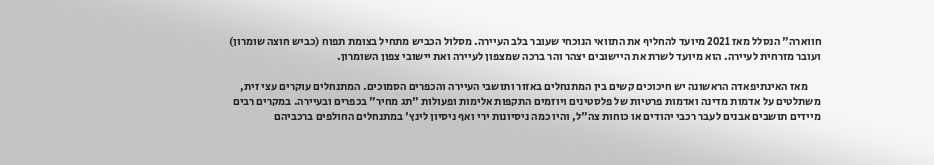חווארה" הנסלל מאז 2021 מיועד להחליף את התוואי הנוכחי שעובר בלב העיירה. מסלול הכביש מתחיל בצומת תפוח (כביש חוצה שומרון) ועובר מזרחית לעיירה. הוא מיועד לשרת את היישובים יצהר והר ברכה שמצפון לעיירה ואת יישובי צפון השומרון.

      מאז האינתיפאדה הראשונה יש חיכוכים קשים בין המתנחלים באזור ותושבי העיירה והכפרים הסמוכים. המתנחלים עוקרים עצי זית, משתלטים על אדמות מדינה ואדמות פרטיות של פלסטינים ויוזמים התקפות אלימות ופעולות "תג מחיר" בכפרים ובעיירה. במקרים רבים מיידים תושבים אבנים לעבר רכבי יהודים או כוחות צה"ל, והיו כמה ניסיונות ירי ואף ניסיון לינץ' במתנחלים החולפים ברכביהם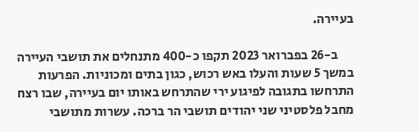בעיירה.

      ב-26 בפברואר 2023 תקפו כ-400 מתנחלים את תושבי העיירה במשך 5 שעות והעלו באש רכוש, כגון בתים ומכוניות. הפרעות התרחשו בתגובה לפיגוע ירי שהתרחש באותו יום בעיירה, שבו רצח מחבל פלסטיני שני יהודים תושבי הר ברכה. עשרות מתושבי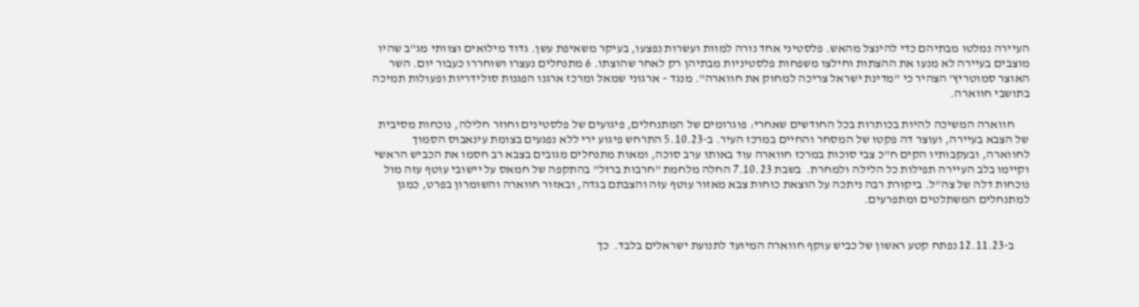העיירה נמלטו מבתיהם כדי להינצל מהאש. פלסטיני אחד נורה למוות ועשרות נפצעו, בעיקר משאיפת עשן. גדוד מילואים וצוותי מג"ב שהיו מוצבים בעיירה לא מנעו את ההצתות וחילצו משפחות פלסטיניות מבתיהן רק לאחר שהוצתו. 6 מתנחלים נעצרו ושוחררו כעבור יום. השר האוצר סמוטריץ' הצהיר כי "מדינת ישראל צריכה למחוק את חווארה". מנגד – ארגוני שמאל ומרכז ארגנו הפגנות סולידריות ופעולות תמיכה בתושבי חווארה.

      חווארה המשיכה להיות בכותרות בכל החודשים שאחרי: פוגרומים של המתנחלים, פיגועים של פלסטינים וחוזר חלילה, נוכחות מסיבית של הצבא בעיירה, ועוצר דה פקטו של המסחר והחיים במרכז העיר. ב-5.10.23 התרחש פיגוע ירי ללא נפגעים בצומת עינאבוס הסמוך לחווארה, ובעקבותיו הקים ח"כ צבי סוכות במרכז חווארה עוד באותו ערב סוכה, ומאות מתנחלים מגובים בצבא רב חסמו את הכביש הראשי וקיימו בלב העיירה תפילות כל הלילה ולמחרת.  בשבת 7.10.23 החלה מלחמת "חרבות ברזל" בהתקפה של חמאס על יישובי עוטף עזה מול נוכחות דלה של צה"ל. ביקורת רבה ניתכה על הוצאת כוחות צבא מאזור עוטף עזה והצבתם בגדה, ובאזור חווארה והשומרון בפרט, כמגן למתנחלים המשתלטים ומתפרעים.


      ב-12.11.23 נפתח קטע ראשון של כביש עוקף חווארה המיועד לתנועת ישראלים בלבד.  כך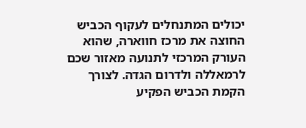יכולים המתנחלים לעקוף הכביש החוצה את מרכז חווארה, שהוא העורק המרכזי לתנועה מאזור שכם לרמאללה ולדרום הגדה. לצורך הקמת הכביש הפקיע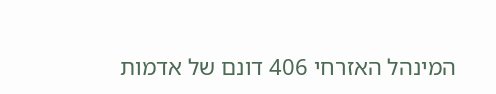המינהל האזרחי 406 דונם של אדמות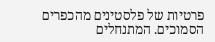פרטיות של פלסטינים מהכפרים הסמוכים. המתנחלים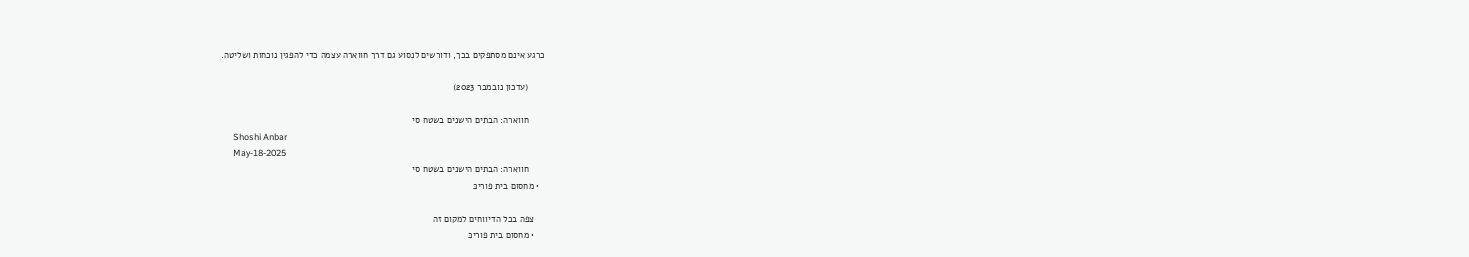כרגע אינם מסתפקים בכך, ודורשים לנסוע גם דרך חווארה עצמה כדי להפגין נוכחות ושליטה.

      (עדכון נובמבר 2023)

      חווארה: הבתים הישנים בשטח סי
      Shoshi Anbar
      May-18-2025
      חווארה: הבתים הישנים בשטח סי
  • מחסום בית פוריכּ

    צפה בכל הדיווחים למקום זה
    • מחסום בית פוריכּ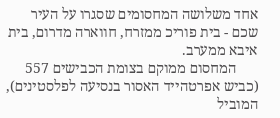אחד משלושה המחסומים שסגרו על העיר שכם - בית פוריכ ממזרח, חווארה מדרום, בית איבא ממערב.
      המחסום ממוקם בצומת הכבישים 557 (כביש אפרטהייד האסור בנסיעה לפלסטינים), המוביל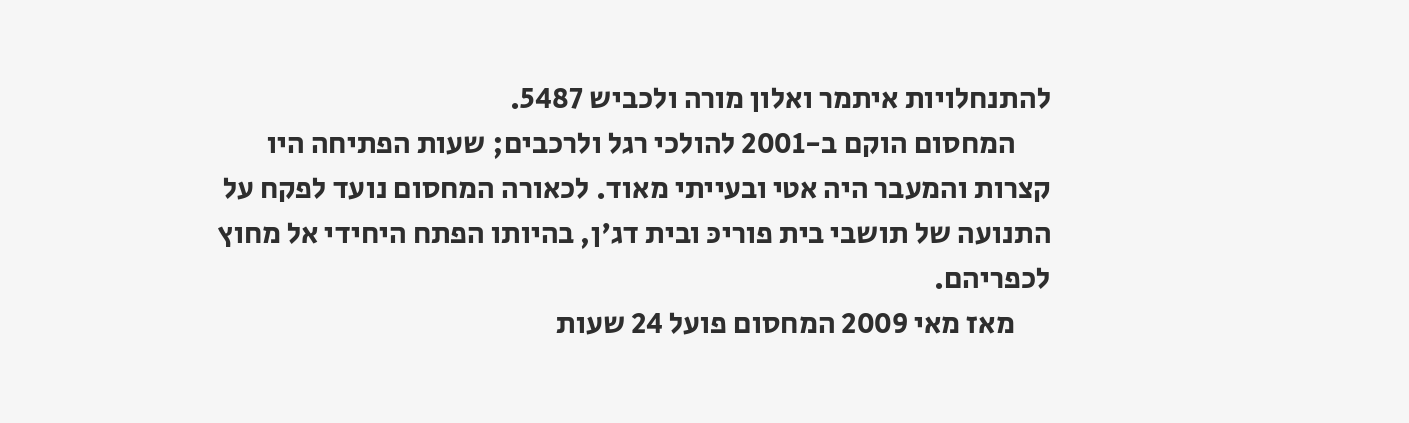להתנחלויות איתמר ואלון מורה ולכביש 5487.
      המחסום הוקם ב-2001 להולכי רגל ולרכבים; שעות הפתיחה היו קצרות והמעבר היה אטי ובעייתי מאוד. לכאורה המחסום נועד לפקח על התנועה של תושבי בית פוריכּ ובית דג'ן, בהיותו הפתח היחידי אל מחוץ לכפריהם.
      מאז מאי 2009 המחסום פועל 24 שעות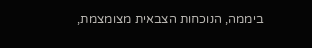ביממה, הנוכחות הצבאית מצומצמת,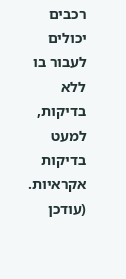רכבים יכולים לעבור בו ללא בדיקות, למעט בדיקות אקראיות.  (עודכן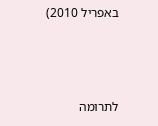באפריל 2010)



לתרומה